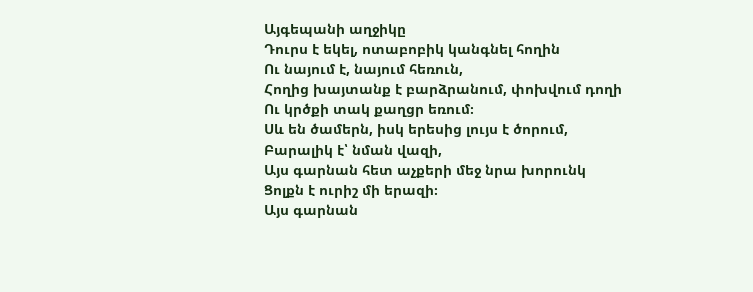Այգեպանի աղջիկը
Դուրս է եկել, ոտաբոբիկ կանգնել հողին
Ու նայում է, նայում հեռուն,
Հողից խայտանք է բարձրանում, փոխվում դողի
Ու կրծքի տակ քաղցր եռում։
Սև են ծամերն, իսկ երեսից լույս է ծորում,
Բարալիկ է՝ նման վազի,
Այս գարնան հետ աչքերի մեջ նրա խորունկ
Ցոլքն է ուրիշ մի երազի։
Այս գարնան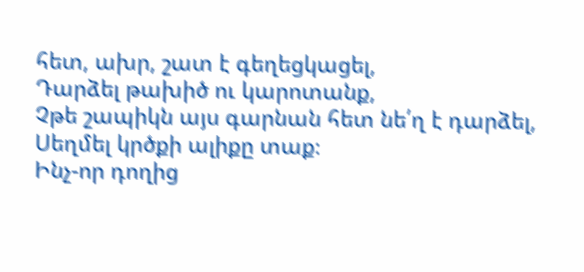հետ, ախր, շատ է գեղեցկացել,
Դարձել թախիծ ու կարոտանք,
Չթե շապիկն այս գարնան հետ նե՛ղ է դարձել,
Սեղմել կրծքի ալիքը տաք։
Ինչ-որ դողից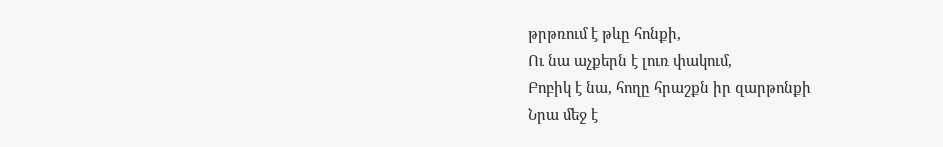թրթռում է թևը հոնքի,
Ու նա աչքերն է լուռ փակում,
Բոբիկ է նա, հողը հրաշքն իր զարթոնքի
Նրա մեջ է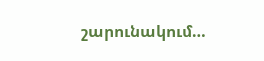շարունակում…